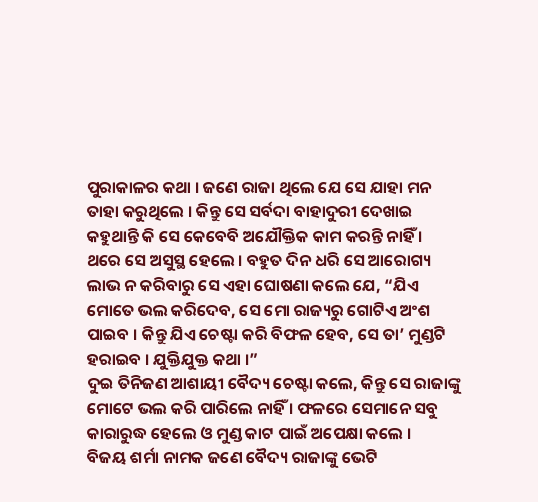ପୁରାକାଳର କଥା । ଜଣେ ରାଜା ଥିଲେ ଯେ ସେ ଯାହା ମନ ତାହା କରୁଥିଲେ । କିନ୍ତୁ ସେ ସର୍ବଦା ବାହାଦୁରୀ ଦେଖାଇ କହୁଥାନ୍ତି କି ସେ କେବେବି ଅଯୌକ୍ତିକ କାମ କରନ୍ତି ନାହିଁ ।
ଥରେ ସେ ଅସୁସ୍ଥ ହେଲେ । ବହୁତ ଦିନ ଧରି ସେ ଆରୋଗ୍ୟ ଲାଭ ନ କରିବାରୁ ସେ ଏହା ଘୋଷଣା କଲେ ଯେ, “ଯିଏ ମୋତେ ଭଲ କରିଦେବ, ସେ ମୋ ରାଜ୍ୟରୁ ଗୋଟିଏ ଅଂଶ ପାଇବ । କିନ୍ତୁ ଯିଏ ଚେଷ୍ଟା କରି ବିଫଳ ହେବ, ସେ ତା’ ମୁଣ୍ଡଟି ହରାଇବ । ଯୁକ୍ତିଯୁକ୍ତ କଥା ।”
ଦୁଇ ତିନିଜଣ ଆଶାୟୀ ବୈଦ୍ୟ ଚେଷ୍ଟା କଲେ, କିନ୍ତୁ ସେ ରାଜାଙ୍କୁ ମୋଟେ ଭଲ କରି ପାରିଲେ ନାହିଁ । ଫଳରେ ସେମାନେ ସବୁ କାରାରୁଦ୍ଧ ହେଲେ ଓ ମୁଣ୍ଡ କାଟ ପାଇଁ ଅପେକ୍ଷା କଲେ ।
ବିଜୟ ଶର୍ମା ନାମକ ଜଣେ ବୈଦ୍ୟ ରାଜାଙ୍କୁ ଭେଟି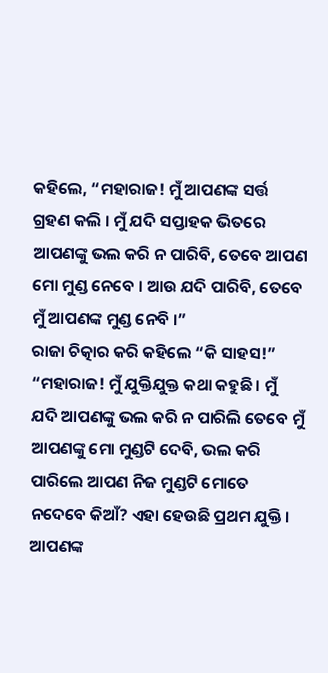କହିଲେ, “ମହାରାଜ! ମୁଁ ଆପଣଙ୍କ ସର୍ତ୍ତ ଗ୍ରହଣ କଲି । ମୁଁ ଯଦି ସପ୍ତାହକ ଭିତରେ ଆପଣଙ୍କୁ ଭଲ କରି ନ ପାରିବି, ତେବେ ଆପଣ ମୋ ମୁଣ୍ଡ ନେବେ । ଆଉ ଯଦି ପାରିବି, ତେବେ ମୁଁ ଆପଣଙ୍କ ମୁଣ୍ଡ ନେବି ।”
ରାଜା ଚିତ୍କାର କରି କହିଲେ “କି ସାହସ!”
“ମହାରାଜ! ମୁଁ ଯୁକ୍ତିଯୁକ୍ତ କଥା କହୁଛି । ମୁଁ ଯଦି ଆପଣଙ୍କୁ ଭଲ କରି ନ ପାରିଲି ତେବେ ମୁଁ ଆପଣଙ୍କୁ ମୋ ମୁଣ୍ଡଟି ଦେବି, ଭଲ କରି ପାରିଲେ ଆପଣ ନିଜ ମୁଣ୍ଡଟି ମୋତେ ନଦେବେ କିଆଁ? ଏହା ହେଉଛି ପ୍ରଥମ ଯୁକ୍ତି । ଆପଣଙ୍କ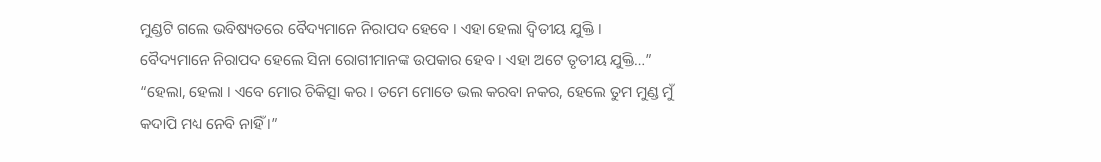ମୁଣ୍ଡଟି ଗଲେ ଭବିଷ୍ୟତରେ ବୈଦ୍ୟମାନେ ନିରାପଦ ହେବେ । ଏହା ହେଲା ଦ୍ୱିତୀୟ ଯୁକ୍ତି । ବୈଦ୍ୟମାନେ ନିରାପଦ ହେଲେ ସିନା ରୋଗୀମାନଙ୍କ ଉପକାର ହେବ । ଏହା ଅଟେ ତୃତୀୟ ଯୁକ୍ତି…”
“ହେଲା, ହେଲା । ଏବେ ମୋର ଚିକିତ୍ସା କର । ତମେ ମୋତେ ଭଲ କରବା ନକର, ହେଲେ ତୁମ ମୁଣ୍ଡ ମୁଁ କଦାପି ମଧ୍ୟ ନେବି ନାହିଁ ।”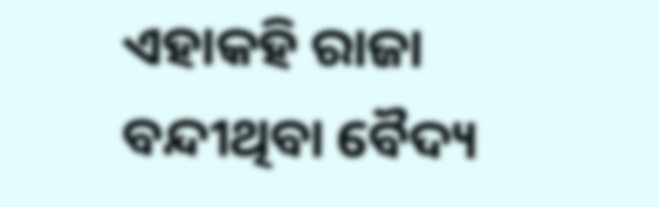ଏହାକହି ରାଜା ବନ୍ଦୀଥିବା ବୈଦ୍ୟ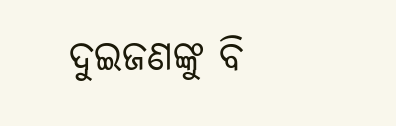ଦୁଇଜଣଙ୍କୁ ବି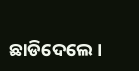ଛାଡିଦେଲେ ।